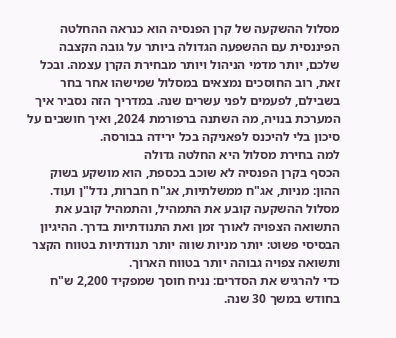מסלול ההשקעה של קרן הפנסיה הוא כנראה ההחלטה הפיננסית עם ההשפעה הגדולה ביותר על גובה הקצבה שלכם, יותר מדמי הניהול ויותר מבחירת הקרן עצמה. ובכל זאת, רוב החוסכים נמצאים במסלול שמישהו אחר בחר בשבילם, לפעמים לפני עשרים שנה. במדריך הזה נסביר איך המערכת בנויה, מה השתנה ברפורמת 2024, ואיך חושבים על סיכון בלי להיכנס לפאניקה בכל ירידה בבורסה.
למה בחירת מסלול היא החלטה גדולה
הכסף בקרן הפנסיה לא שוכב בכספת, הוא מושקע בשוק ההון: מניות, אג"ח ממשלתיות, אג"ח חברות, נדל"ן ועוד. מסלול ההשקעה קובע את התמהיל, והתמהיל קובע את התשואה הצפויה לאורך זמן ואת התנודתיות בדרך. ההיגיון הבסיסי פשוט: יותר מניות שווה יותר תנודתיות בטווח הקצר ותשואה צפויה גבוהה יותר בטווח הארוך.
כדי להרגיש את הסדרים: נניח חוסך שמפקיד 2,200 ש"ח בחודש במשך 30 שנה.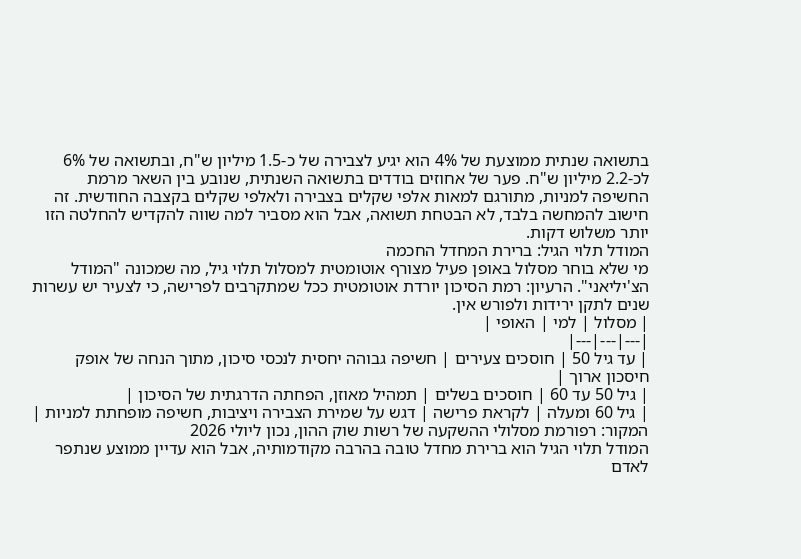בתשואה שנתית ממוצעת של 4% הוא יגיע לצבירה של כ-1.5 מיליון ש"ח, ובתשואה של 6% לכ-2.2 מיליון ש"ח. פער של אחוזים בודדים בתשואה השנתית, שנובע בין השאר מרמת החשיפה למניות, מתורגם למאות אלפי שקלים בצבירה ולאלפי שקלים בקצבה החודשית. זה חישוב להמחשה בלבד, לא הבטחת תשואה, אבל הוא מסביר למה שווה להקדיש להחלטה הזו יותר משלוש דקות.
המודל תלוי הגיל: ברירת המחדל החכמה
מי שלא בוחר מסלול באופן פעיל מצורף אוטומטית למסלול תלוי גיל, מה שמכונה "המודל הצ'יליאני". הרעיון: רמת הסיכון יורדת אוטומטית ככל שמתקרבים לפרישה, כי לצעיר יש עשרות שנים לתקן ירידות ולפורש אין.
| מסלול | למי | האופי |
|---|---|---|
| עד גיל 50 | חוסכים צעירים | חשיפה גבוהה יחסית לנכסי סיכון, מתוך הנחה של אופק חיסכון ארוך |
| גיל 50 עד 60 | חוסכים בשלים | תמהיל מאוזן, הפחתה הדרגתית של הסיכון |
| גיל 60 ומעלה | לקראת פרישה | דגש על שמירת הצבירה ויציבות, חשיפה מופחתת למניות |
המקור: רפורמת מסלולי ההשקעה של רשות שוק ההון, נכון ליולי 2026
המודל תלוי הגיל הוא ברירת מחדל טובה בהרבה מקודמותיה, אבל הוא עדיין ממוצע שנתפר לאדם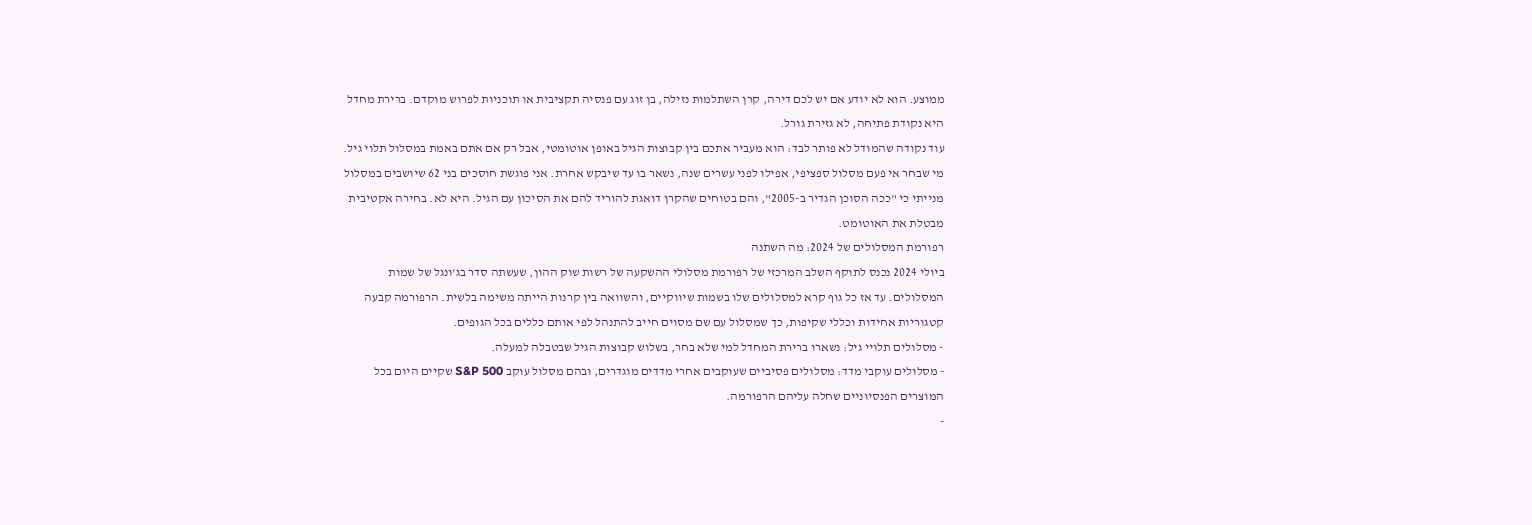ממוצע. הוא לא יודע אם יש לכם דירה, קרן השתלמות נזילה, בן זוג עם פנסיה תקציבית או תוכניות לפרוש מוקדם. ברירת מחדל היא נקודת פתיחה, לא גזירת גורל.
עוד נקודה שהמודל לא פותר לבד: הוא מעביר אתכם בין קבוצות הגיל באופן אוטומטי, אבל רק אם אתם באמת במסלול תלוי גיל. מי שבחר אי פעם מסלול ספציפי, אפילו לפני עשרים שנה, נשאר בו עד שיבקש אחרת. אני פוגשת חוסכים בני 62 שיושבים במסלול מנייתי כי "ככה הסוכן הגדיר ב-2005", והם בטוחים שהקרן דואגת להוריד להם את הסיכון עם הגיל. היא לא. בחירה אקטיבית מבטלת את האוטומט.
רפורמת המסלולים של 2024: מה השתנה
ביולי 2024 נכנס לתוקף השלב המרכזי של רפורמת מסלולי ההשקעה של רשות שוק ההון, שעשתה סדר בג'ונגל של שמות המסלולים. עד אז כל גוף קרא למסלולים שלו בשמות שיווקיים, והשוואה בין קרנות הייתה משימה בלשית. הרפורמה קבעה קטגוריות אחידות וכללי שקיפות, כך שמסלול עם שם מסוים חייב להתנהל לפי אותם כללים בכל הגופים.
- מסלולים תלויי גיל: נשארו ברירת המחדל למי שלא בחר, בשלוש קבוצות הגיל שבטבלה למעלה.
- מסלולים עוקבי מדד: מסלולים פסיביים שעוקבים אחרי מדדים מוגדרים, ובהם מסלול עוקב S&P 500 שקיים היום בכל המוצרים הפנסיוניים שחלה עליהם הרפורמה.
-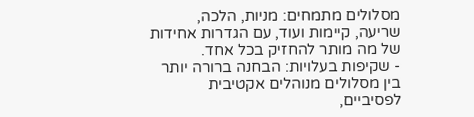מסלולים מתמחים: מניות, הלכה, שריעה, קיימות ועוד, עם הגדרות אחידות של מה מותר להחזיק בכל אחד.
- שקיפות בעלויות: הבחנה ברורה יותר בין מסלולים מנוהלים אקטיבית לפסיביים,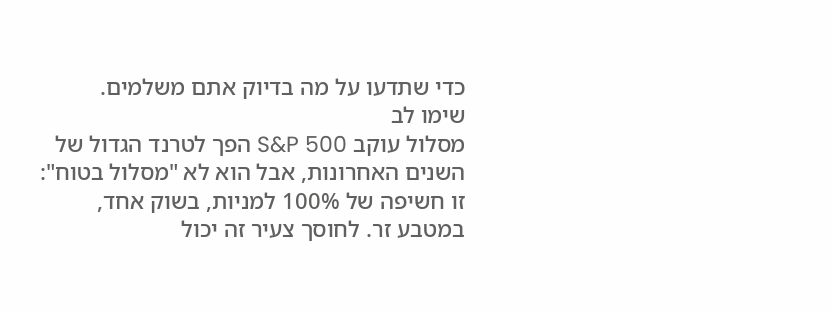כדי שתדעו על מה בדיוק אתם משלמים.
שימו לב
מסלול עוקב S&P 500 הפך לטרנד הגדול של השנים האחרונות, אבל הוא לא "מסלול בטוח": זו חשיפה של 100% למניות, בשוק אחד, במטבע זר. לחוסך צעיר זה יכול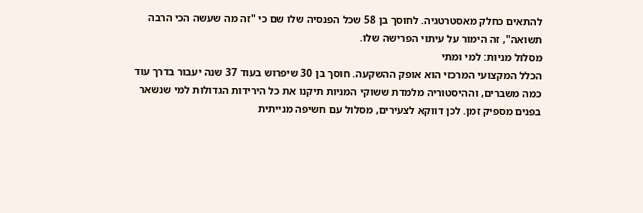להתאים כחלק מאסטרטגיה. לחוסך בן 58 שכל הפנסיה שלו שם כי "זה מה שעשה הכי הרבה תשואה", זה הימור על עיתוי הפרישה שלו.
מסלול מניות: למי ומתי
הכלל המקצועי המרכזי הוא אופק ההשקעה. חוסך בן 30 שיפרוש בעוד 37 שנה יעבור בדרך עוד כמה משברים, וההיסטוריה מלמדת ששוקי המניות תיקנו את כל הירידות הגדולות למי שנשאר בפנים מספיק זמן. לכן דווקא לצעירים, מסלול עם חשיפה מנייתית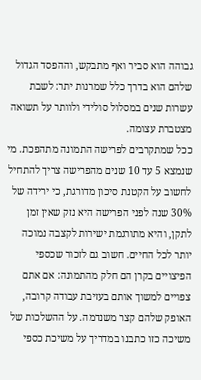גבוהה הוא סביר ואף מתבקש, וההפסד הגדול שלהם הוא בדרך כלל שמרנות יתר: לשבת עשרות שנים במסלול סולידי ולוותר על תשואה מצטברת עצומה.
ככל שמתקרבים לפרישה התמונה מתהפכת. מי שנמצא 5 עד 10 שנים מהפרישה צריך להתחיל לחשוב על הקטנת סיכון מדורגת, כי ירידה של 30% שנה לפני הפרישה היא נזק שאין זמן לתקן, והיא מתורגמת ישירות לקצבה נמוכה יותר לכל החיים. חשוב גם לזכור שכספי הפיצויים בקרן הם חלק מהתמונה: אם אתם צפויים למשוך אותם בעזיבת עבודה קרובה, האופק שלהם קצר משנדמה. על ההשלכות של משיכה כזו כתבנו במדריך על משיכת כספי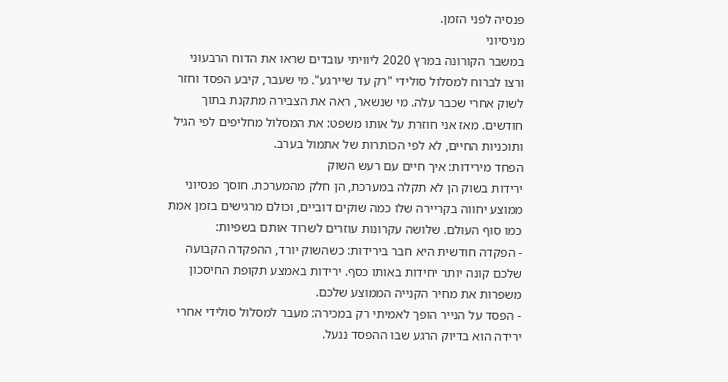פנסיה לפני הזמן.
מניסיוני
במשבר הקורונה במרץ 2020 ליוויתי עובדים שראו את הדוח הרבעוני ורצו לברוח למסלול סולידי "רק עד שיירגע". מי שעבר, קיבע הפסד וחזר לשוק אחרי שכבר עלה. מי שנשאר, ראה את הצבירה מתקנת בתוך חודשים. מאז אני חוזרת על אותו משפט: את המסלול מחליפים לפי הגיל ותוכניות החיים, לא לפי הכותרות של אתמול בערב.
הפחד מירידות: איך חיים עם רעש השוק
ירידות בשוק הן לא תקלה במערכת, הן חלק מהמערכת. חוסך פנסיוני ממוצע יחווה בקריירה שלו כמה שוקים דוביים, וכולם מרגישים בזמן אמת כמו סוף העולם. שלושה עקרונות עוזרים לשרוד אותם בשפיות:
- הפקדה חודשית היא חבר בירידות: כשהשוק יורד, ההפקדה הקבועה שלכם קונה יותר יחידות באותו כסף. ירידות באמצע תקופת החיסכון משפרות את מחיר הקנייה הממוצע שלכם.
- הפסד על הנייר הופך לאמיתי רק במכירה: מעבר למסלול סולידי אחרי ירידה הוא בדיוק הרגע שבו ההפסד ננעל.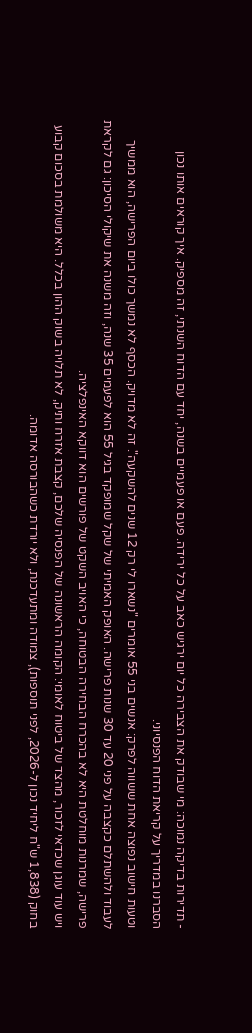- תדירות בדיקה נמוכה: מי שבודק את הצבירה כל יום ירגיש כאב על כל ירידה. פעם או פעמיים בשנה, יחד עם הדוח השנתי, זה מספיק. איך קוראים אותו נכון הסברנו במדריך על קריאת הדוח הפנסיוני.
וטעות חישוב נפוצה אחת ששווה לפרק: אנשים בני 55 אומרים "נשארו לי רק 12 שנים להשקעה". זה לא מדויק. הכסף לא נמשך כולו ביום הפרישה, הוא ממשיך לעבוד ולהשתלם כקצבה על פני 20 עד 30 שנות פרישה. האופק האמיתי של שקל שמופקד בגיל 55 הוא לפעמים 35 שנה, וזה משנה את שיקולי הסיכון: גם לקראת פרישה, שמרנות מוחלטת היא לא בהכרח הבחירה הבטוחה, כי האויב השקט של פורשים הוא דווקא האינפלציה.
ויש עוד עוגן שכדאי לזכור, מהצד של ביטוח לאומי: הקומה הראשונה של הפנסיה שלכם, קצבת אזרח ותיק, לא תלויה בשוק ההון בכלל. היא משולמת בסכום קבוע בחוק (1,838 ש"ח ליחיד נכון ל-2026, לפני תוספות), צמודה ומתעדכנת, ולא יורדת כשהבורסה אדומה.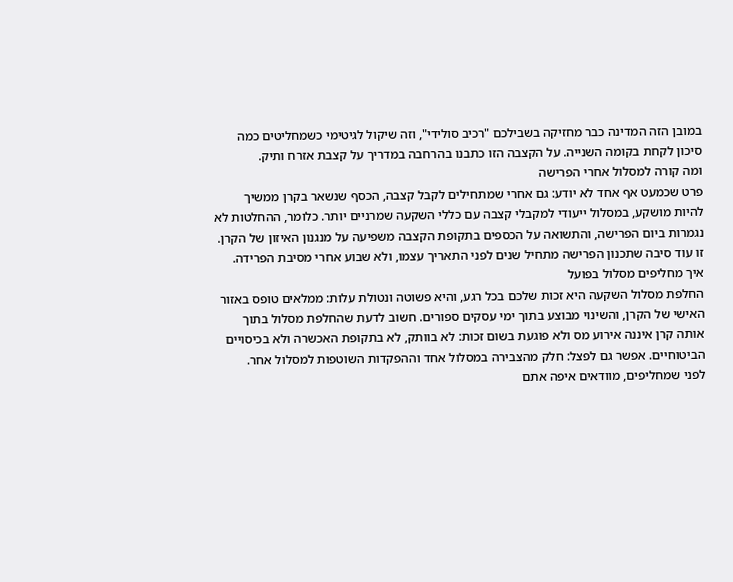במובן הזה המדינה כבר מחזיקה בשבילכם "רכיב סולידי", וזה שיקול לגיטימי כשמחליטים כמה סיכון לקחת בקומה השנייה. על הקצבה הזו כתבנו בהרחבה במדריך על קצבת אזרח ותיק.
ומה קורה למסלול אחרי הפרישה
פרט שכמעט אף אחד לא יודע: גם אחרי שמתחילים לקבל קצבה, הכסף שנשאר בקרן ממשיך להיות מושקע, במסלול ייעודי למקבלי קצבה עם כללי השקעה שמרניים יותר. כלומר, ההחלטות לא נגמרות ביום הפרישה, והתשואה על הכספים בתקופת הקצבה משפיעה על מנגנון האיזון של הקרן. זו עוד סיבה שתכנון הפרישה מתחיל שנים לפני התאריך עצמו, ולא שבוע אחרי מסיבת הפרידה.
איך מחליפים מסלול בפועל
החלפת מסלול השקעה היא זכות שלכם בכל רגע, והיא פשוטה ונטולת עלות: ממלאים טופס באזור האישי של הקרן, והשינוי מבוצע בתוך ימי עסקים ספורים. חשוב לדעת שהחלפת מסלול בתוך אותה קרן איננה אירוע מס ולא פוגעת בשום זכות: לא בוותק, לא בתקופת האכשרה ולא בכיסויים הביטוחיים. אפשר גם לפצל: חלק מהצבירה במסלול אחד וההפקדות השוטפות למסלול אחר.
לפני שמחליפים, מוודאים איפה אתם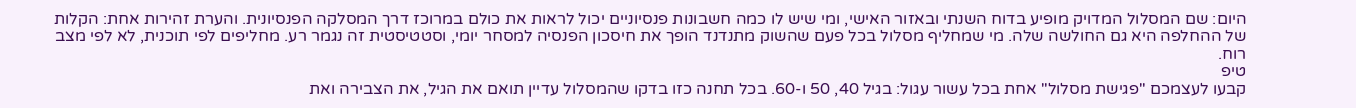היום: שם המסלול המדויק מופיע בדוח השנתי ובאזור האישי, ומי שיש לו כמה חשבונות פנסיוניים יכול לראות את כולם במרוכז דרך המסלקה הפנסיונית. והערת זהירות אחת: הקלות של ההחלפה היא גם החולשה שלה. מי שמחליף מסלול בכל פעם שהשוק מתנדנד הופך את חיסכון הפנסיה למסחר יומי, וסטטיסטית זה נגמר רע. מחליפים לפי תוכנית, לא לפי מצב רוח.
טיפ
קבעו לעצמכם "פגישת מסלול" אחת בכל עשור עגול: בגיל 40, 50 ו-60. בכל תחנה כזו בדקו שהמסלול עדיין תואם את הגיל, את הצבירה ואת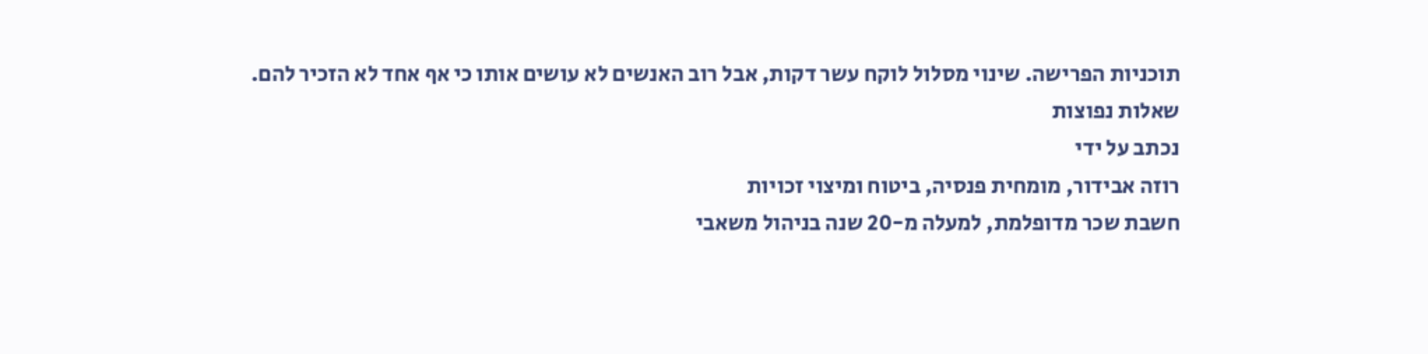תוכניות הפרישה. שינוי מסלול לוקח עשר דקות, אבל רוב האנשים לא עושים אותו כי אף אחד לא הזכיר להם.
שאלות נפוצות
נכתב על ידי
רוזה אבידור, מומחית פנסיה, ביטוח ומיצוי זכויות
חשבת שכר מדופלמת, למעלה מ-20 שנה בניהול משאבי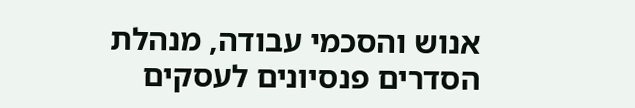אנוש והסכמי עבודה, מנהלת הסדרים פנסיונים לעסקים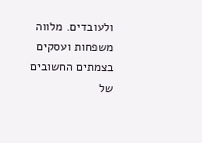ולעובדים. מלווה משפחות ועסקים בצמתים החשובים של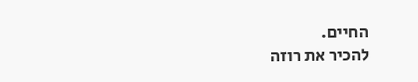החיים.
להכיר את רוזה